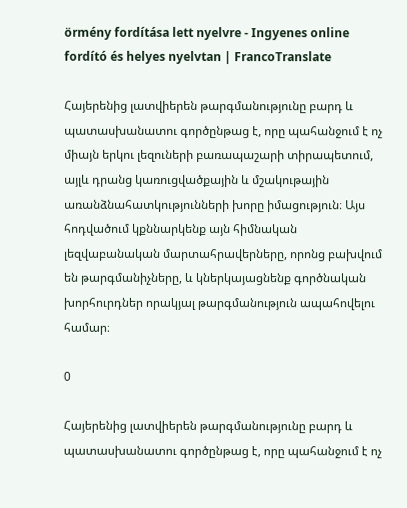örmény fordítása lett nyelvre - Ingyenes online fordító és helyes nyelvtan | FrancoTranslate

Հայերենից լատվիերեն թարգմանությունը բարդ և պատասխանատու գործընթաց է, որը պահանջում է ոչ միայն երկու լեզուների բառապաշարի տիրապետում, այլև դրանց կառուցվածքային և մշակութային առանձնահատկությունների խորը իմացություն։ Այս հոդվածում կքննարկենք այն հիմնական լեզվաբանական մարտահրավերները, որոնց բախվում են թարգմանիչները, և կներկայացնենք գործնական խորհուրդներ որակյալ թարգմանություն ապահովելու համար։

0

Հայերենից լատվիերեն թարգմանությունը բարդ և պատասխանատու գործընթաց է, որը պահանջում է ոչ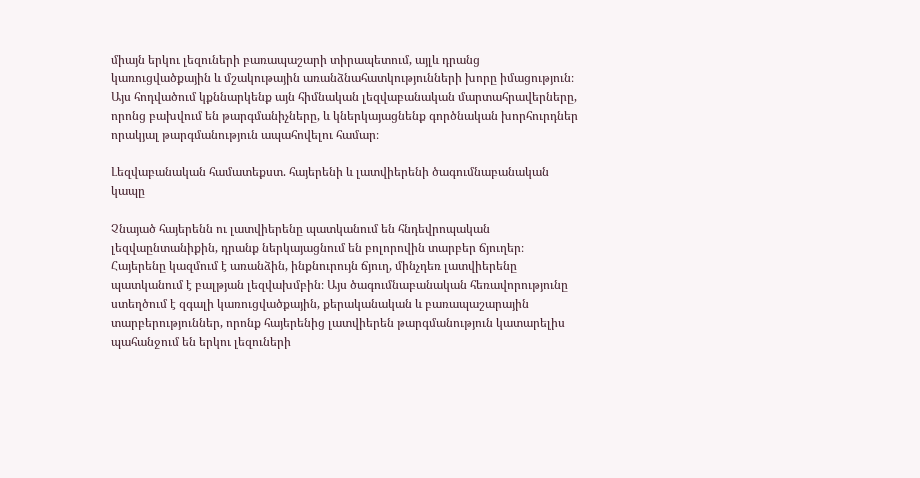միայն երկու լեզուների բառապաշարի տիրապետում, այլև դրանց կառուցվածքային և մշակութային առանձնահատկությունների խորը իմացություն։ Այս հոդվածում կքննարկենք այն հիմնական լեզվաբանական մարտահրավերները, որոնց բախվում են թարգմանիչները, և կներկայացնենք գործնական խորհուրդներ որակյալ թարգմանություն ապահովելու համար։

Լեզվաբանական համատեքստ. հայերենի և լատվիերենի ծագումնաբանական կապը

Չնայած հայերենն ու լատվիերենը պատկանում են հնդեվրոպական լեզվաընտանիքին, դրանք ներկայացնում են բոլորովին տարբեր ճյուղեր։ Հայերենը կազմում է առանձին, ինքնուրույն ճյուղ, մինչդեռ լատվիերենը պատկանում է բալթյան լեզվախմբին։ Այս ծագումնաբանական հեռավորությունը ստեղծում է զգալի կառուցվածքային, քերականական և բառապաշարային տարբերություններ, որոնք հայերենից լատվիերեն թարգմանություն կատարելիս պահանջում են երկու լեզուների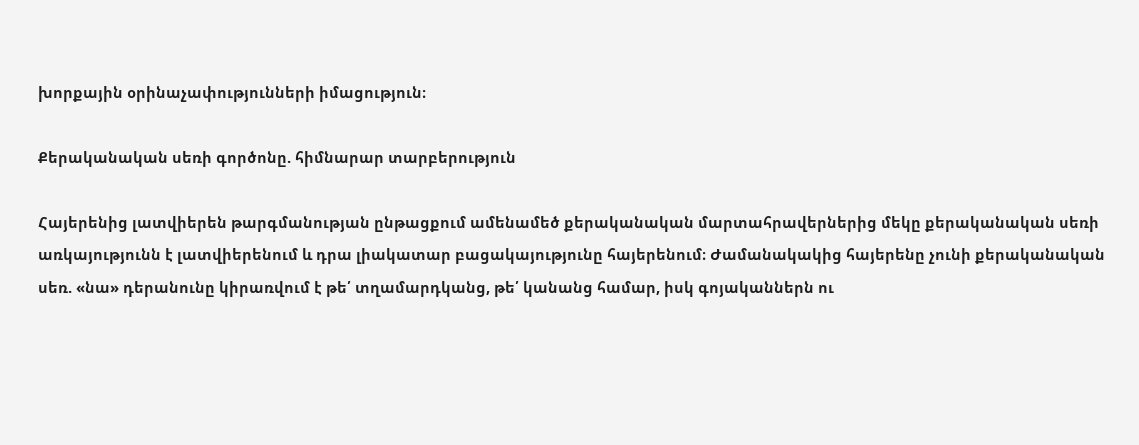խորքային օրինաչափությունների իմացություն։

Քերականական սեռի գործոնը. հիմնարար տարբերություն

Հայերենից լատվիերեն թարգմանության ընթացքում ամենամեծ քերականական մարտահրավերներից մեկը քերականական սեռի առկայությունն է լատվիերենում և դրա լիակատար բացակայությունը հայերենում։ Ժամանակակից հայերենը չունի քերականական սեռ. «նա» դերանունը կիրառվում է թե՛ տղամարդկանց, թե՛ կանանց համար, իսկ գոյականներն ու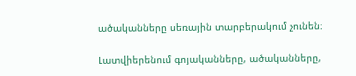ածականները սեռային տարբերակում չունեն։

Լատվիերենում գոյականները, ածականները,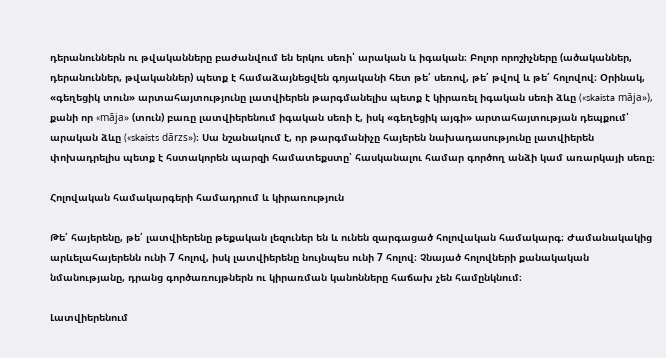դերանուններն ու թվականները բաժանվում են երկու սեռի՝ արական և իգական։ Բոլոր որոշիչները (ածականներ, դերանուններ, թվականներ) պետք է համաձայնեցվեն գոյականի հետ թե՛ սեռով, թե՛ թվով և թե՛ հոլովով։ Օրինակ, «գեղեցիկ տուն» արտահայտությունը լատվիերեն թարգմանելիս պետք է կիրառել իգական սեռի ձևը («skaista māja»), քանի որ «māja» (տուն) բառը լատվիերենում իգական սեռի է, իսկ «գեղեցիկ այգի» արտահայտության դեպքում՝ արական ձևը («skaists dārzs»)։ Սա նշանակում է, որ թարգմանիչը հայերեն նախադասությունը լատվիերեն փոխադրելիս պետք է հստակորեն պարզի համատեքստը՝ հասկանալու համար գործող անձի կամ առարկայի սեռը։

Հոլովական համակարգերի համադրում և կիրառություն

Թե՛ հայերենը, թե՛ լատվիերենը թեքական լեզուներ են և ունեն զարգացած հոլովական համակարգ։ Ժամանակակից արևելահայերենն ունի 7 հոլով, իսկ լատվիերենը նույնպես ունի 7 հոլով։ Չնայած հոլովների քանակական նմանությանը, դրանց գործառույթներն ու կիրառման կանոնները հաճախ չեն համընկնում։

Լատվիերենում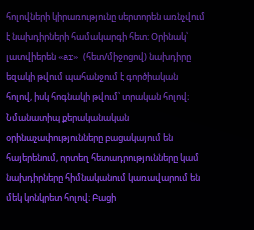հոլովների կիրառությունը սերտորեն առնչվում է նախդիրների համակարգի հետ։ Օրինակ՝ լատվիերեն «ar» (հետ/միջոցով) նախդիրը եզակի թվում պահանջում է գործիական հոլով, իսկ հոգնակի թվում՝ տրական հոլով։ Նմանատիպ քերականական օրինաչափությունները բացակայում են հայերենում, որտեղ հետադրությունները կամ նախդիրները հիմնականում կառավարում են մեկ կոնկրետ հոլով։ Բացի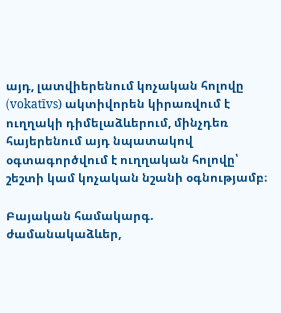այդ, լատվիերենում կոչական հոլովը (vokatīvs) ակտիվորեն կիրառվում է ուղղակի դիմելաձևերում, մինչդեռ հայերենում այդ նպատակով օգտագործվում է ուղղական հոլովը՝ շեշտի կամ կոչական նշանի օգնությամբ։

Բայական համակարգ. ժամանակաձևեր,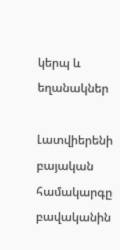կերպ և եղանակներ

Լատվիերենի բայական համակարգը բավականին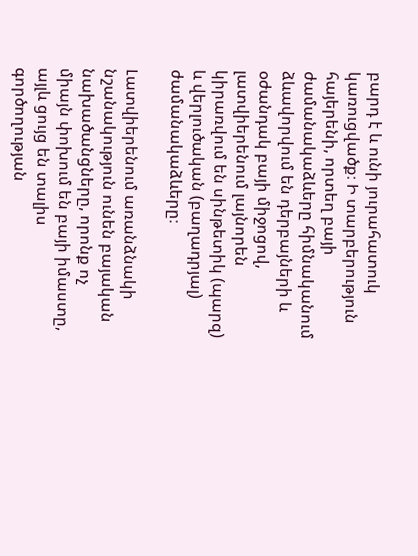բարդ է և ունի յուրահատուկ կառուցվածք։ Ի տարբերություն հայերենի, որտեղ բայի ժամանակաձևերը հիմնականում ձևավորվում են դերբայների և օժանդակ բայի միջոցով, լատվիերենում լայնորեն կիրառվում են սինթետիկ (պարզ) և վերլուծական (բաղադրյալ) ժամանակաձևերը։

Լատվիերենում առանձնակի նշանակություն ունեն բայական նախածանցները, որոնք ոչ միայն փոխում են բայի իմաստը, այլև ցույց են տալիս գործողության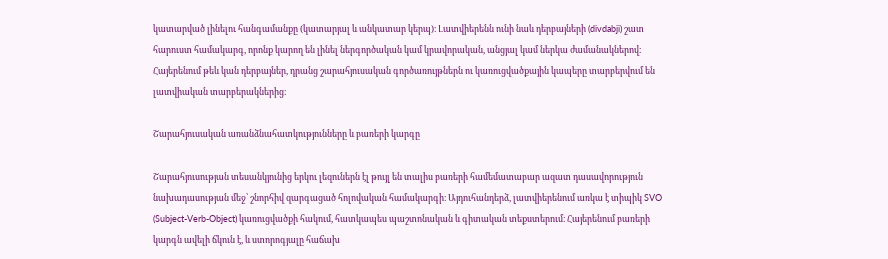կատարված լինելու հանգամանքը (կատարյալ և անկատար կերպ)։ Լատվիերենն ունի նաև դերբայների (divdabji) շատ հարուստ համակարգ, որոնք կարող են լինել ներգործական կամ կրավորական, անցյալ կամ ներկա ժամանակներով։ Հայերենում թեև կան դերբայներ, դրանց շարահյուսական գործառույթներն ու կառուցվածքային կապերը տարբերվում են լատվիական տարբերակներից։

Շարահյուսական առանձնահատկությունները և բառերի կարգը

Շարահյուսության տեսանկյունից երկու լեզուներն էլ թույլ են տալիս բառերի համեմատաբար ազատ դասավորություն նախադասության մեջ՝ շնորհիվ զարգացած հոլովական համակարգի։ Այդուհանդերձ, լատվիերենում առկա է տիպիկ SVO (Subject-Verb-Object) կառուցվածքի հակում, հատկապես պաշտոնական և գիտական տեքստերում։ Հայերենում բառերի կարգն ավելի ճկուն է, և ստորոգյալը հաճախ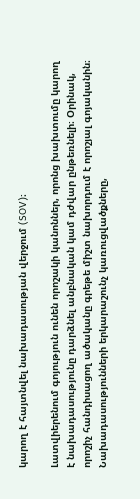կարող է հայտնվել նախադասության վերջում (SOV)։

Լատվիերենում գոյություն ունեն որոշակի կանոններ, որոնց խախտումը կարող է նախադասությունը դարձնել անբնական կամ դժվար ընթեռնելի։ Օրինակ, որոշիչ հանդիսացող ածականը գրեթե միշտ նախորդում է որոշյալ գոյականին։ Նախադասությունների երկարաշունչ կառուցվածքները,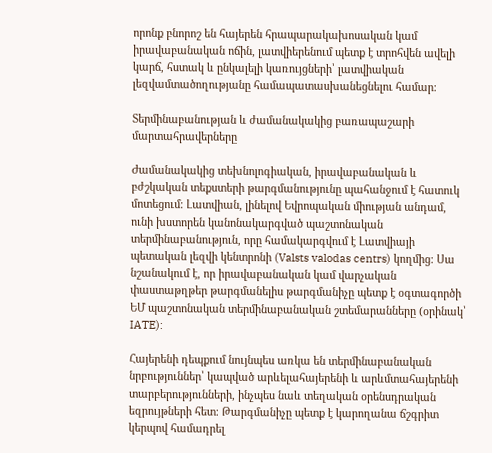որոնք բնորոշ են հայերեն հրապարակախոսական կամ իրավաբանական ոճին, լատվիերենում պետք է տրոհվեն ավելի կարճ, հստակ և ընկալելի կառույցների՝ լատվիական լեզվամտածողությանը համապատասխանեցնելու համար։

Տերմինաբանության և ժամանակակից բառապաշարի մարտահրավերները

Ժամանակակից տեխնոլոգիական, իրավաբանական և բժշկական տեքստերի թարգմանությունը պահանջում է հատուկ մոտեցում։ Լատվիան, լինելով Եվրոպական միության անդամ, ունի խստորեն կանոնակարգված պաշտոնական տերմինաբանություն, որը համակարգվում է Լատվիայի պետական լեզվի կենտրոնի (Valsts valodas centrs) կողմից։ Սա նշանակում է, որ իրավաբանական կամ վարչական փաստաթղթեր թարգմանելիս թարգմանիչը պետք է օգտագործի ԵՄ պաշտոնական տերմինաբանական շտեմարանները (օրինակ՝ IATE):

Հայերենի դեպքում նույնպես առկա են տերմինաբանական նրբություններ՝ կապված արևելահայերենի և արևմտահայերենի տարբերությունների, ինչպես նաև տեղական օրենսդրական եզրույթների հետ։ Թարգմանիչը պետք է կարողանա ճշգրիտ կերպով համադրել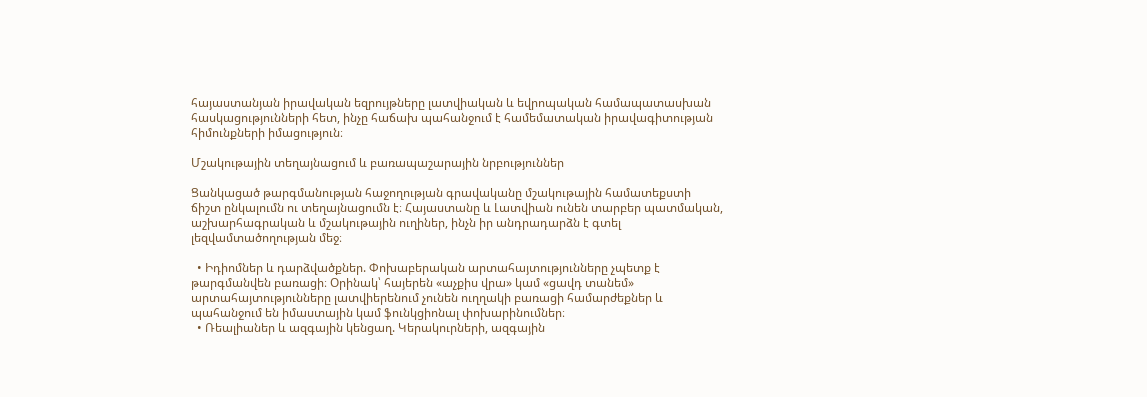հայաստանյան իրավական եզրույթները լատվիական և եվրոպական համապատասխան հասկացությունների հետ, ինչը հաճախ պահանջում է համեմատական իրավագիտության հիմունքների իմացություն։

Մշակութային տեղայնացում և բառապաշարային նրբություններ

Ցանկացած թարգմանության հաջողության գրավականը մշակութային համատեքստի ճիշտ ընկալումն ու տեղայնացումն է։ Հայաստանը և Լատվիան ունեն տարբեր պատմական, աշխարհագրական և մշակութային ուղիներ, ինչն իր անդրադարձն է գտել լեզվամտածողության մեջ։

  • Իդիոմներ և դարձվածքներ. Փոխաբերական արտահայտությունները չպետք է թարգմանվեն բառացի։ Օրինակ՝ հայերեն «աչքիս վրա» կամ «ցավդ տանեմ» արտահայտությունները լատվիերենում չունեն ուղղակի բառացի համարժեքներ և պահանջում են իմաստային կամ ֆունկցիոնալ փոխարինումներ։
  • Ռեալիաներ և ազգային կենցաղ. Կերակուրների, ազգային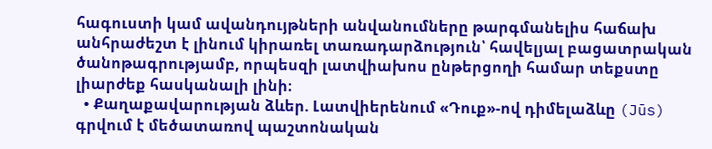հագուստի կամ ավանդույթների անվանումները թարգմանելիս հաճախ անհրաժեշտ է լինում կիրառել տառադարձություն՝ հավելյալ բացատրական ծանոթագրությամբ, որպեսզի լատվիախոս ընթերցողի համար տեքստը լիարժեք հասկանալի լինի։
  • Քաղաքավարության ձևեր. Լատվիերենում «Դուք»-ով դիմելաձևը (Jūs) գրվում է մեծատառով պաշտոնական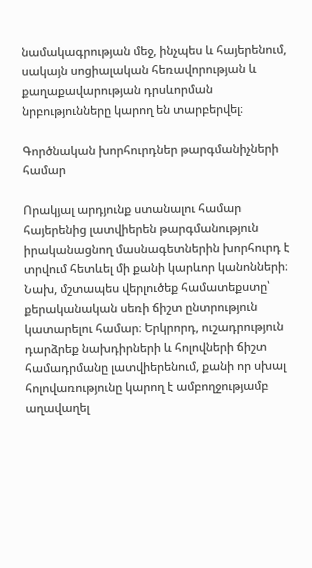նամակագրության մեջ, ինչպես և հայերենում, սակայն սոցիալական հեռավորության և քաղաքավարության դրսևորման նրբությունները կարող են տարբերվել։

Գործնական խորհուրդներ թարգմանիչների համար

Որակյալ արդյունք ստանալու համար հայերենից լատվիերեն թարգմանություն իրականացնող մասնագետներին խորհուրդ է տրվում հետևել մի քանի կարևոր կանոնների։ Նախ, մշտապես վերլուծեք համատեքստը՝ քերականական սեռի ճիշտ ընտրություն կատարելու համար։ Երկրորդ, ուշադրություն դարձրեք նախդիրների և հոլովների ճիշտ համադրմանը լատվիերենում, քանի որ սխալ հոլովառությունը կարող է ամբողջությամբ աղավաղել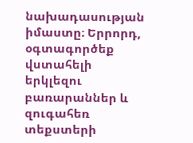նախադասության իմաստը։ Երրորդ, օգտագործեք վստահելի երկլեզու բառարաններ և զուգահեռ տեքստերի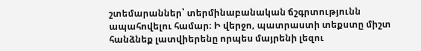շտեմարաններ՝ տերմինաբանական ճշգրտությունն ապահովելու համար։ Ի վերջո, պատրաստի տեքստը միշտ հանձնեք լատվիերենը որպես մայրենի լեզու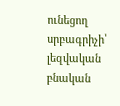ունեցող սրբագրիչի՝ լեզվական բնական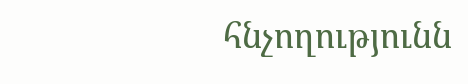հնչողությունն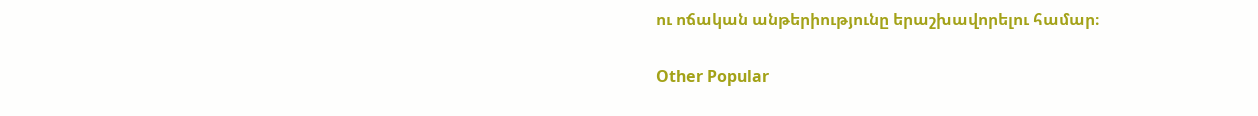ու ոճական անթերիությունը երաշխավորելու համար։

Other Popular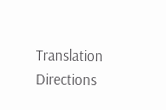Translation Directions